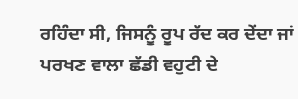ਰਹਿੰਦਾ ਸੀ, ਜਿਸਨੂੰ ਰੂਪ ਰੱਦ ਕਰ ਦੇਂਦਾ ਜਾਂ ਪਰਖਣ ਵਾਲਾ ਛੱਡੀ ਵਹੁਟੀ ਦੇ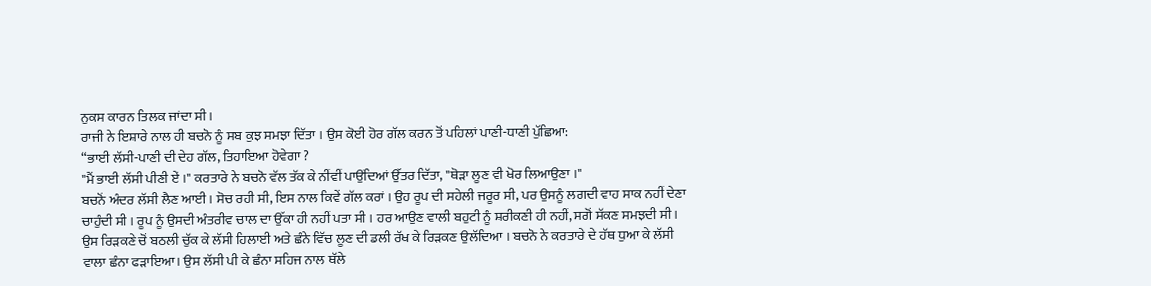ਨੁਕਸ ਕਾਰਨ ਤਿਲਕ ਜਾਂਦਾ ਸੀ ।
ਰਾਜੀ ਨੇ ਇਸ਼ਾਰੇ ਨਾਲ ਹੀ ਬਚਨੋ ਨੂੰ ਸਬ ਕੁਝ ਸਮਝਾ ਦਿੱਤਾ । ਉਸ ਕੋਈ ਹੋਰ ਗੱਲ ਕਰਨ ਤੋਂ ਪਹਿਲਾਂ ਪਾਣੀ-ਧਾਣੀ ਪੁੱਛਿਆ:
“ਭਾਈ ਲੱਸੀ-ਪਾਣੀ ਦੀ ਦੇਹ ਗੱਲ, ਤਿਹਾਇਆ ਹੋਵੇਗਾ ?
"ਮੈਂ ਭਾਈ ਲੱਸੀ ਪੀਣੀ ਏਂ ।" ਕਰਤਾਰੇ ਨੇ ਬਚਨੋ ਵੱਲ ਤੱਕ ਕੇ ਨੀਂਵੀਂ ਪਾਉਂਦਿਆਂ ਉੱਤਰ ਦਿੱਤਾ, "ਥੋੜਾ ਲੂਣ ਵੀ ਖੋਰ ਲਿਆਉਣਾ ।"
ਬਚਨੋਂ ਅੰਦਰ ਲੱਸੀ ਲੈਣ ਆਈ । ਸੋਚ ਰਹੀ ਸੀ, ਇਸ ਨਾਲ ਕਿਵੇਂ ਗੱਲ ਕਰਾਂ । ਉਹ ਰੂਪ ਦੀ ਸਹੇਲੀ ਜਰੂਰ ਸੀ, ਪਰ ਉਸਨੂੰ ਲਗਦੀ ਵਾਹ ਸਾਕ ਨਹੀਂ ਦੇਣਾ ਚਾਹੁੰਦੀ ਸੀ । ਰੂਪ ਨੂੰ ਉਸਦੀ ਅੰਤਰੀਵ ਚਾਲ ਦਾ ਉੱਕਾ ਹੀ ਨਹੀਂ ਪਤਾ ਸੀ । ਹਰ ਆਉਣ ਵਾਲੀ ਬਹੁਟੀ ਨੂੰ ਸ਼ਰੀਕਣੀ ਹੀ ਨਹੀਂ, ਸਗੋਂ ਸੱਕਣ ਸਮਝਦੀ ਸੀ । ਉਸ ਰਿੜਕਣੇ ਚੋਂ ਬਠਲੀ ਚੁੱਕ ਕੇ ਲੱਸੀ ਹਿਲਾਈ ਅਤੇ ਛੰਨੇ ਵਿੱਚ ਲੂਣ ਦੀ ਡਲੀ ਰੱਖ ਕੇ ਰਿੜਕਣ ਉਲੱਦਿਆ । ਬਚਨੋ ਨੇ ਕਰਤਾਰੇ ਦੇ ਹੱਥ ਧੁਆ ਕੇ ਲੱਸੀ ਵਾਲਾ ਛੰਨਾ ਫੜਾਇਆ। ਉਸ ਲੱਸੀ ਪੀ ਕੇ ਛੰਨਾ ਸਹਿਜ ਨਾਲ ਥੱਲੇ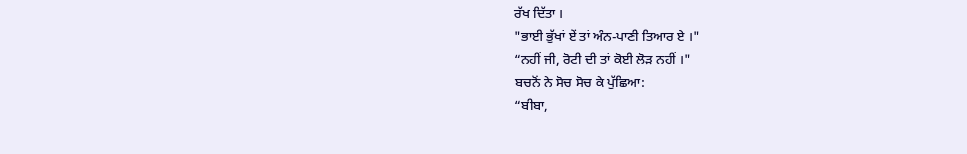ਰੱਖ ਦਿੱਤਾ ।
"ਭਾਈ ਭੁੱਖਾਂ ਏਂ ਤਾਂ ਅੰਨ-ਪਾਣੀ ਤਿਆਰ ਏ ।"
“ਨਹੀਂ ਜੀ, ਰੋਟੀ ਦੀ ਤਾਂ ਕੋਈ ਲੋੜ ਨਹੀਂ ।"
ਬਚਨੋਂ ਨੇ ਸੋਚ ਸੋਚ ਕੇ ਪੁੱਛਿਆ:
“ਬੀਬਾ,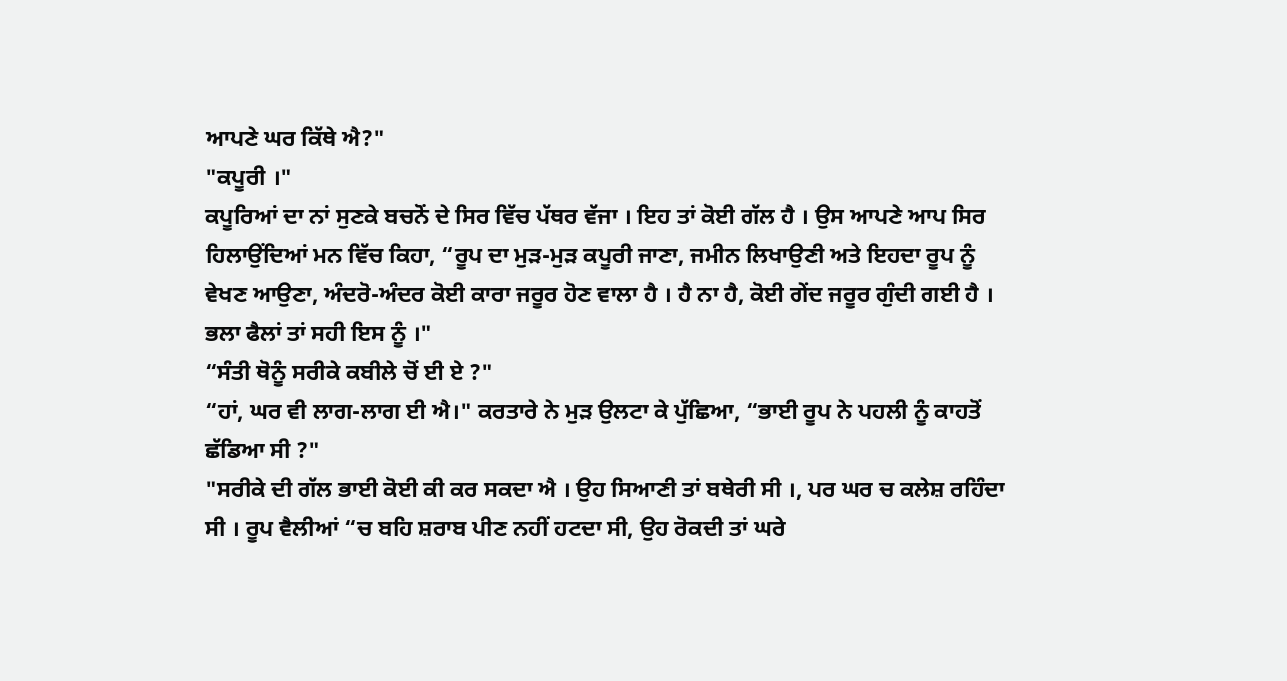ਆਪਣੇ ਘਰ ਕਿੱਥੇ ਐ?"
"ਕਪੂਰੀ ।"
ਕਪੂਰਿਆਂ ਦਾ ਨਾਂ ਸੁਣਕੇ ਬਚਨੋਂ ਦੇ ਸਿਰ ਵਿੱਚ ਪੱਥਰ ਵੱਜਾ । ਇਹ ਤਾਂ ਕੋਈ ਗੱਲ ਹੈ । ਉਸ ਆਪਣੇ ਆਪ ਸਿਰ ਹਿਲਾਉਂਦਿਆਂ ਮਨ ਵਿੱਚ ਕਿਹਾ, “ਰੂਪ ਦਾ ਮੁੜ-ਮੁੜ ਕਪੂਰੀ ਜਾਣਾ, ਜਮੀਨ ਲਿਖਾਉਣੀ ਅਤੇ ਇਹਦਾ ਰੂਪ ਨੂੰ ਵੇਖਣ ਆਉਣਾ, ਅੰਦਰੋ-ਅੰਦਰ ਕੋਈ ਕਾਰਾ ਜਰੂਰ ਹੋਣ ਵਾਲਾ ਹੈ । ਹੈ ਨਾ ਹੈ, ਕੋਈ ਗੇਂਦ ਜਰੂਰ ਗੁੰਦੀ ਗਈ ਹੈ । ਭਲਾ ਫੈਲਾਂ ਤਾਂ ਸਹੀ ਇਸ ਨੂੰ ।"
“ਸੰਤੀ ਥੋਨੂੰ ਸਰੀਕੇ ਕਬੀਲੇ ਚੋਂ ਈ ਏ ?"
“ਹਾਂ, ਘਰ ਵੀ ਲਾਗ-ਲਾਗ ਈ ਐ।" ਕਰਤਾਰੇ ਨੇ ਮੁੜ ਉਲਟਾ ਕੇ ਪੁੱਛਿਆ, “ਭਾਈ ਰੂਪ ਨੇ ਪਹਲੀ ਨੂੰ ਕਾਹਤੋਂ ਛੱਡਿਆ ਸੀ ?"
"ਸਰੀਕੇ ਦੀ ਗੱਲ ਭਾਈ ਕੋਈ ਕੀ ਕਰ ਸਕਦਾ ਐ । ਉਹ ਸਿਆਣੀ ਤਾਂ ਬਥੇਰੀ ਸੀ ।, ਪਰ ਘਰ ਚ ਕਲੇਸ਼ ਰਹਿੰਦਾ ਸੀ । ਰੂਪ ਵੈਲੀਆਂ “ਚ ਬਹਿ ਸ਼ਰਾਬ ਪੀਣ ਨਹੀਂ ਹਟਦਾ ਸੀ, ਉਹ ਰੋਕਦੀ ਤਾਂ ਘਰੇ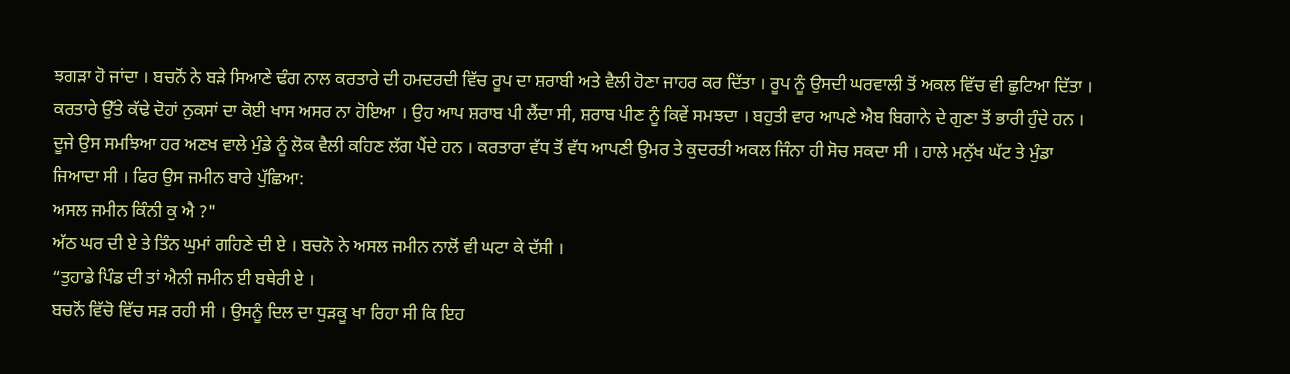ਝਗੜਾ ਹੋ ਜਾਂਦਾ । ਬਚਨੋਂ ਨੇ ਬੜੇ ਸਿਆਣੇ ਢੰਗ ਨਾਲ ਕਰਤਾਰੇ ਦੀ ਹਮਦਰਦੀ ਵਿੱਚ ਰੂਪ ਦਾ ਸ਼ਰਾਬੀ ਅਤੇ ਵੈਲੀ ਹੋਣਾ ਜਾਹਰ ਕਰ ਦਿੱਤਾ । ਰੂਪ ਨੂੰ ਉਸਦੀ ਘਰਵਾਲੀ ਤੋਂ ਅਕਲ ਵਿੱਚ ਵੀ ਛੁਟਿਆ ਦਿੱਤਾ । ਕਰਤਾਰੇ ਉੱਤੇ ਕੱਢੇ ਦੋਹਾਂ ਨੁਕਸਾਂ ਦਾ ਕੋਈ ਖਾਸ ਅਸਰ ਨਾ ਹੋਇਆ । ਉਹ ਆਪ ਸ਼ਰਾਬ ਪੀ ਲੈਂਦਾ ਸੀ, ਸ਼ਰਾਬ ਪੀਣ ਨੂੰ ਕਿਵੇਂ ਸਮਝਦਾ । ਬਹੁਤੀ ਵਾਰ ਆਪਣੇ ਐਬ ਬਿਗਾਨੇ ਦੇ ਗੁਣਾ ਤੋਂ ਭਾਰੀ ਹੁੰਦੇ ਹਨ । ਦੂਜੇ ਉਸ ਸਮਝਿਆ ਹਰ ਅਣਖ ਵਾਲੇ ਮੁੰਡੇ ਨੂੰ ਲੋਕ ਵੈਲੀ ਕਹਿਣ ਲੱਗ ਪੈਂਦੇ ਹਨ । ਕਰਤਾਰਾ ਵੱਧ ਤੋਂ ਵੱਧ ਆਪਣੀ ਉਮਰ ਤੇ ਕੁਦਰਤੀ ਅਕਲ ਜਿੰਨਾ ਹੀ ਸੋਚ ਸਕਦਾ ਸੀ । ਹਾਲੇ ਮਨੁੱਖ ਘੱਟ ਤੇ ਮੁੰਡਾ ਜਿਆਦਾ ਸੀ । ਫਿਰ ਉਸ ਜਮੀਨ ਬਾਰੇ ਪੁੱਛਿਆ:
ਅਸਲ ਜਮੀਨ ਕਿੰਨੀ ਕੁ ਐ ?"
ਅੱਠ ਘਰ ਦੀ ਏ ਤੇ ਤਿੰਨ ਘੁਮਾਂ ਗਹਿਣੇ ਦੀ ਏ । ਬਚਨੋ ਨੇ ਅਸਲ ਜਮੀਨ ਨਾਲੋਂ ਵੀ ਘਟਾ ਕੇ ਦੱਸੀ ।
“ਤੁਹਾਡੇ ਪਿੰਡ ਦੀ ਤਾਂ ਐਨੀ ਜਮੀਨ ਈ ਬਥੇਰੀ ਏ ।
ਬਚਨੋਂ ਵਿੱਚੋ ਵਿੱਚ ਸੜ ਰਹੀ ਸੀ । ਉਸਨੂੰ ਦਿਲ ਦਾ ਧੁੜਕੂ ਖਾ ਰਿਹਾ ਸੀ ਕਿ ਇਹ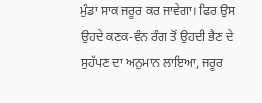ਮੁੰਡਾ ਸਾਕ ਜਰੂਰ ਕਰ ਜਾਵੇਗਾ। ਫਿਰ ਉਸ ਉਹਦੇ ਕਣਕ-ਵੰਨ ਰੰਗ ਤੋਂ ਉਹਦੀ ਭੈਣ ਦੇ ਸੁਹੱਪਣ ਦਾ ਅਨੁਮਾਨ ਲਾਇਆ, ਜਰੂਰ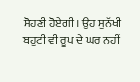ਸੋਹਣੀ ਹੋਏਗੀ। ਉਹ ਸੁਨੱਖੀ ਬਹੁਟੀ ਵੀ ਰੂਪ ਦੇ ਘਰ ਨਹੀਂ